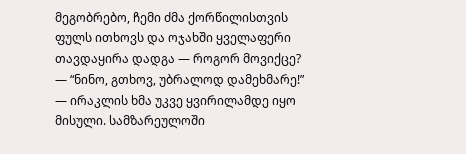მეგობრებო, ჩემი ძმა ქორწილისთვის ფულს ითხოვს და ოჯახში ყველაფერი თავდაყირა დადგა — როგორ მოვიქცე?
— “ნინო, გთხოვ, უბრალოდ დამეხმარე!” — ირაკლის ხმა უკვე ყვირილამდე იყო მისული. სამზარეულოში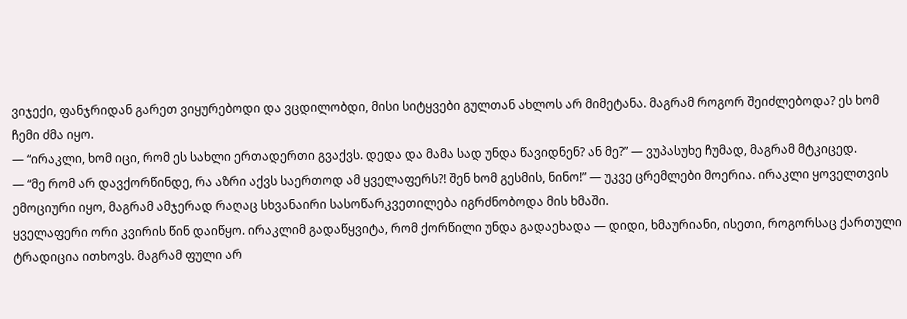ვიჯექი, ფანჯრიდან გარეთ ვიყურებოდი და ვცდილობდი, მისი სიტყვები გულთან ახლოს არ მიმეტანა. მაგრამ როგორ შეიძლებოდა? ეს ხომ ჩემი ძმა იყო.
— “ირაკლი, ხომ იცი, რომ ეს სახლი ერთადერთი გვაქვს. დედა და მამა სად უნდა წავიდნენ? ან მე?” — ვუპასუხე ჩუმად, მაგრამ მტკიცედ.
— “მე რომ არ დავქორწინდე, რა აზრი აქვს საერთოდ ამ ყველაფერს?! შენ ხომ გესმის, ნინო!” — უკვე ცრემლები მოერია. ირაკლი ყოველთვის ემოციური იყო, მაგრამ ამჯერად რაღაც სხვანაირი სასოწარკვეთილება იგრძნობოდა მის ხმაში.
ყველაფერი ორი კვირის წინ დაიწყო. ირაკლიმ გადაწყვიტა, რომ ქორწილი უნდა გადაეხადა — დიდი, ხმაურიანი, ისეთი, როგორსაც ქართული ტრადიცია ითხოვს. მაგრამ ფული არ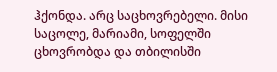ჰქონდა. არც საცხოვრებელი. მისი საცოლე, მარიამი, სოფელში ცხოვრობდა და თბილისში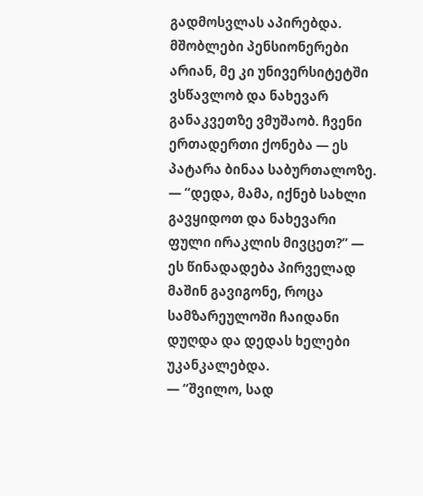გადმოსვლას აპირებდა. მშობლები პენსიონერები არიან, მე კი უნივერსიტეტში ვსწავლობ და ნახევარ განაკვეთზე ვმუშაობ. ჩვენი ერთადერთი ქონება — ეს პატარა ბინაა საბურთალოზე.
— “დედა, მამა, იქნებ სახლი გავყიდოთ და ნახევარი ფული ირაკლის მივცეთ?” — ეს წინადადება პირველად მაშინ გავიგონე, როცა სამზარეულოში ჩაიდანი დუღდა და დედას ხელები უკანკალებდა.
— “შვილო, სად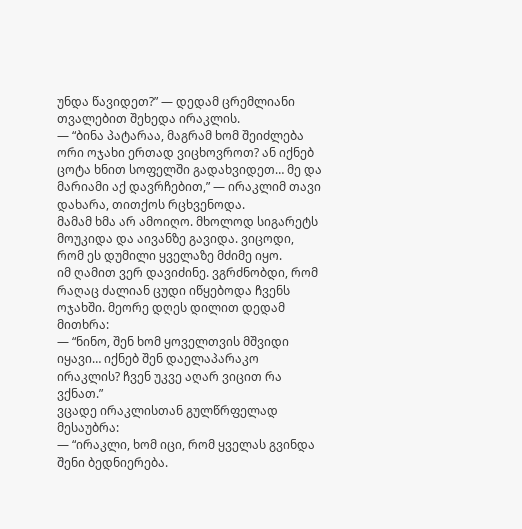უნდა წავიდეთ?” — დედამ ცრემლიანი თვალებით შეხედა ირაკლის.
— “ბინა პატარაა, მაგრამ ხომ შეიძლება ორი ოჯახი ერთად ვიცხოვროთ? ან იქნებ ცოტა ხნით სოფელში გადახვიდეთ… მე და მარიამი აქ დავრჩებით,” — ირაკლიმ თავი დახარა, თითქოს რცხვენოდა.
მამამ ხმა არ ამოიღო. მხოლოდ სიგარეტს მოუკიდა და აივანზე გავიდა. ვიცოდი, რომ ეს დუმილი ყველაზე მძიმე იყო.
იმ ღამით ვერ დავიძინე. ვგრძნობდი, რომ რაღაც ძალიან ცუდი იწყებოდა ჩვენს ოჯახში. მეორე დღეს დილით დედამ მითხრა:
— “ნინო, შენ ხომ ყოველთვის მშვიდი იყავი… იქნებ შენ დაელაპარაკო ირაკლის? ჩვენ უკვე აღარ ვიცით რა ვქნათ.”
ვცადე ირაკლისთან გულწრფელად მესაუბრა:
— “ირაკლი, ხომ იცი, რომ ყველას გვინდა შენი ბედნიერება.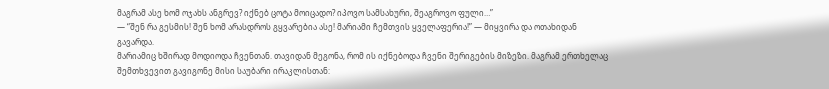მაგრამ ასე ხომ ოჯახს ანგრევ? იქნებ ცოტა მოიცადო? იპოვო სამსახური, შეაგროვო ფული…”
— “შენ რა გესმის! შენ ხომ არასდროს გყვარებია ასე! მარიამი ჩემთვის ყველაფერია!” — მიყვირა და ოთახიდან გავარდა.
მარიამიც ხშირად მოდიოდა ჩვენთან. თავიდან მეგონა, რომ ის იქნებოდა ჩვენი შერიგების მიზეზი. მაგრამ ერთხელაც შემთხვევით გავიგონე მისი საუბარი ირაკლისთან: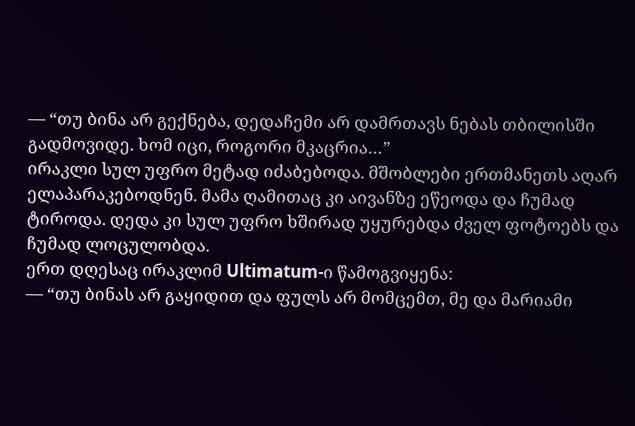— “თუ ბინა არ გექნება, დედაჩემი არ დამრთავს ნებას თბილისში გადმოვიდე. ხომ იცი, როგორი მკაცრია…”
ირაკლი სულ უფრო მეტად იძაბებოდა. მშობლები ერთმანეთს აღარ ელაპარაკებოდნენ. მამა ღამითაც კი აივანზე ეწეოდა და ჩუმად ტიროდა. დედა კი სულ უფრო ხშირად უყურებდა ძველ ფოტოებს და ჩუმად ლოცულობდა.
ერთ დღესაც ირაკლიმ Ultimatum-ი წამოგვიყენა:
— “თუ ბინას არ გაყიდით და ფულს არ მომცემთ, მე და მარიამი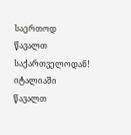საერთოდ წავალთ საქართველოდან! იტალიაში წავალთ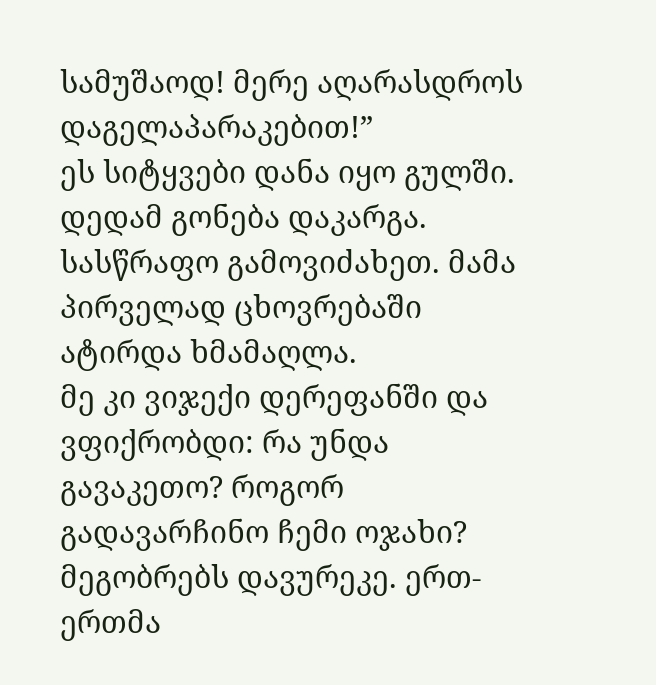სამუშაოდ! მერე აღარასდროს დაგელაპარაკებით!”
ეს სიტყვები დანა იყო გულში. დედამ გონება დაკარგა. სასწრაფო გამოვიძახეთ. მამა პირველად ცხოვრებაში ატირდა ხმამაღლა.
მე კი ვიჯექი დერეფანში და ვფიქრობდი: რა უნდა გავაკეთო? როგორ გადავარჩინო ჩემი ოჯახი?
მეგობრებს დავურეკე. ერთ-ერთმა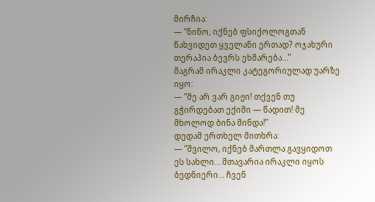მირჩია:
— “ნინო, იქნებ ფსიქოლოგთან წახვიდეთ ყველანი ერთად? ოჯახური თერაპია ბევრს ეხმარება…”
მაგრამ ირაკლი კატეგორიულად უარზე იყო:
— “მე არ ვარ გიჟი! თქვენ თუ გჭირდებათ ექიმი — წადით! მე მხოლოდ ბინა მინდა!”
დედამ ერთხელ მითხრა:
— “შვილო, იქნებ მართლა გავყიდოთ ეს სახლი… მთავარია ირაკლი იყოს ბედნიერი… ჩვენ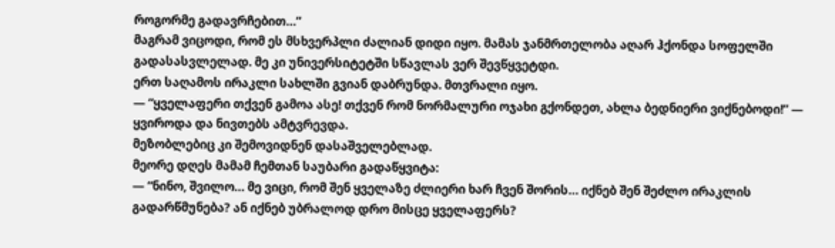როგორმე გადავრჩებით…”
მაგრამ ვიცოდი, რომ ეს მსხვერპლი ძალიან დიდი იყო. მამას ჯანმრთელობა აღარ ჰქონდა სოფელში გადასასვლელად. მე კი უნივერსიტეტში სწავლას ვერ შევწყვეტდი.
ერთ საღამოს ირაკლი სახლში გვიან დაბრუნდა. მთვრალი იყო.
— “ყველაფერი თქვენ გამოა ასე! თქვენ რომ ნორმალური ოჯახი გქონდეთ, ახლა ბედნიერი ვიქნებოდი!” — ყვიროდა და ნივთებს ამტვრევდა.
მეზობლებიც კი შემოვიდნენ დასაშველებლად.
მეორე დღეს მამამ ჩემთან საუბარი გადაწყვიტა:
— “ნინო, შვილო… მე ვიცი, რომ შენ ყველაზე ძლიერი ხარ ჩვენ შორის… იქნებ შენ შეძლო ირაკლის გადარწმუნება? ან იქნებ უბრალოდ დრო მისცე ყველაფერს?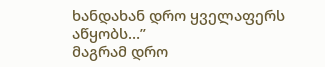ხანდახან დრო ყველაფერს აწყობს…”
მაგრამ დრო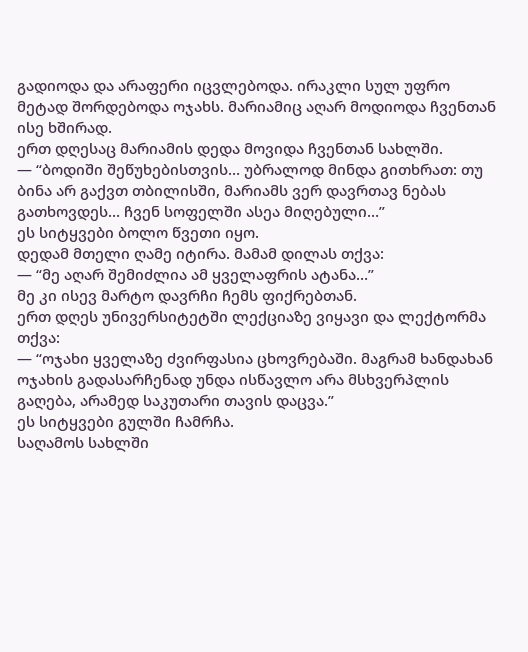გადიოდა და არაფერი იცვლებოდა. ირაკლი სულ უფრო მეტად შორდებოდა ოჯახს. მარიამიც აღარ მოდიოდა ჩვენთან ისე ხშირად.
ერთ დღესაც მარიამის დედა მოვიდა ჩვენთან სახლში.
— “ბოდიში შეწუხებისთვის… უბრალოდ მინდა გითხრათ: თუ ბინა არ გაქვთ თბილისში, მარიამს ვერ დავრთავ ნებას გათხოვდეს… ჩვენ სოფელში ასეა მიღებული…”
ეს სიტყვები ბოლო წვეთი იყო.
დედამ მთელი ღამე იტირა. მამამ დილას თქვა:
— “მე აღარ შემიძლია ამ ყველაფრის ატანა…”
მე კი ისევ მარტო დავრჩი ჩემს ფიქრებთან.
ერთ დღეს უნივერსიტეტში ლექციაზე ვიყავი და ლექტორმა თქვა:
— “ოჯახი ყველაზე ძვირფასია ცხოვრებაში. მაგრამ ხანდახან ოჯახის გადასარჩენად უნდა ისწავლო არა მსხვერპლის გაღება, არამედ საკუთარი თავის დაცვა.”
ეს სიტყვები გულში ჩამრჩა.
საღამოს სახლში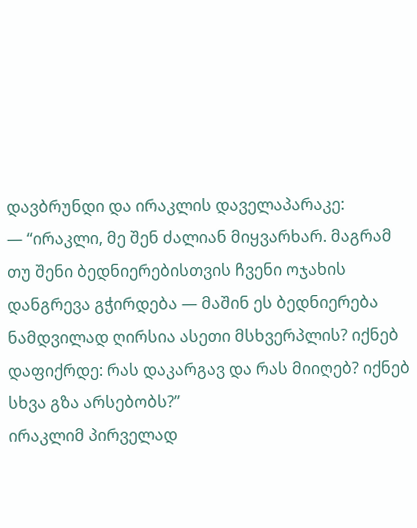დავბრუნდი და ირაკლის დაველაპარაკე:
— “ირაკლი, მე შენ ძალიან მიყვარხარ. მაგრამ თუ შენი ბედნიერებისთვის ჩვენი ოჯახის დანგრევა გჭირდება — მაშინ ეს ბედნიერება ნამდვილად ღირსია ასეთი მსხვერპლის? იქნებ დაფიქრდე: რას დაკარგავ და რას მიიღებ? იქნებ სხვა გზა არსებობს?”
ირაკლიმ პირველად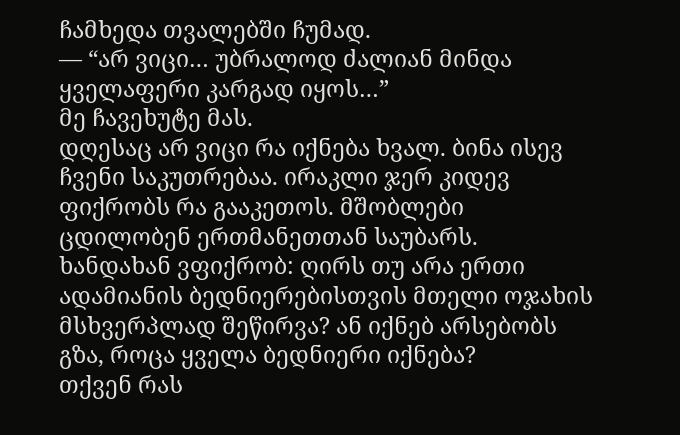ჩამხედა თვალებში ჩუმად.
— “არ ვიცი… უბრალოდ ძალიან მინდა ყველაფერი კარგად იყოს…”
მე ჩავეხუტე მას.
დღესაც არ ვიცი რა იქნება ხვალ. ბინა ისევ ჩვენი საკუთრებაა. ირაკლი ჯერ კიდევ ფიქრობს რა გააკეთოს. მშობლები ცდილობენ ერთმანეთთან საუბარს.
ხანდახან ვფიქრობ: ღირს თუ არა ერთი ადამიანის ბედნიერებისთვის მთელი ოჯახის მსხვერპლად შეწირვა? ან იქნებ არსებობს გზა, როცა ყველა ბედნიერი იქნება?
თქვენ რას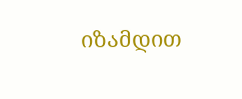იზამდით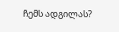ჩემს ადგილას?